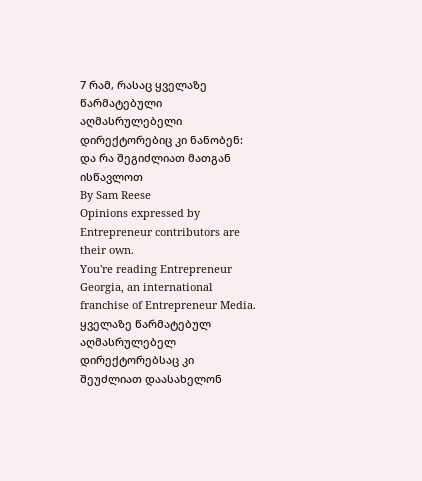7 რამ, რასაც ყველაზე წარმატებული აღმასრულებელი დირექტორებიც კი ნანობენ: და რა შეგიძლიათ მათგან ისწავლოთ
By Sam Reese
Opinions expressed by Entrepreneur contributors are their own.
You're reading Entrepreneur Georgia, an international franchise of Entrepreneur Media.
ყველაზე წარმატებულ აღმასრულებელ დირექტორებსაც კი შეუძლიათ დაასახელონ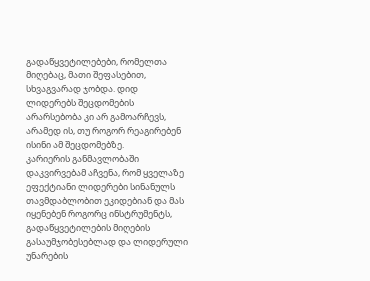გადაწყვეტილებები, რომელთა მიღებაც, მათი შეფასებით, სხვაგვარად ჯობდა. დიდ ლიდერებს შეცდომების არარსებობა კი არ გამოარჩევს, არამედ ის, თუ როგორ რეაგირებენ ისინი ამ შეცდომებზე.
კარიერის განმავლობაში დაკვირვებამ აჩვენა, რომ ყველაზე ეფექტიანი ლიდერები სინანულს თავმდაბლობით ეკიდებიან და მას იყენებენ როგორც ინსტრუმენტს, გადაწყვეტილების მიღების გასაუმჯობესებლად და ლიდერული უნარების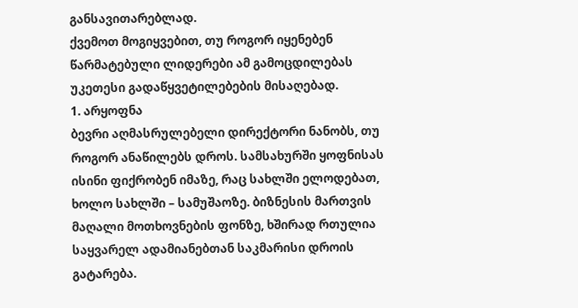განსავითარებლად.
ქვემოთ მოგიყვებით, თუ როგორ იყენებენ წარმატებული ლიდერები ამ გამოცდილებას უკეთესი გადაწყვეტილებების მისაღებად.
1. არყოფნა
ბევრი აღმასრულებელი დირექტორი ნანობს, თუ როგორ ანაწილებს დროს. სამსახურში ყოფნისას ისინი ფიქრობენ იმაზე, რაც სახლში ელოდებათ, ხოლო სახლში – სამუშაოზე. ბიზნესის მართვის მაღალი მოთხოვნების ფონზე, ხშირად რთულია საყვარელ ადამიანებთან საკმარისი დროის გატარება.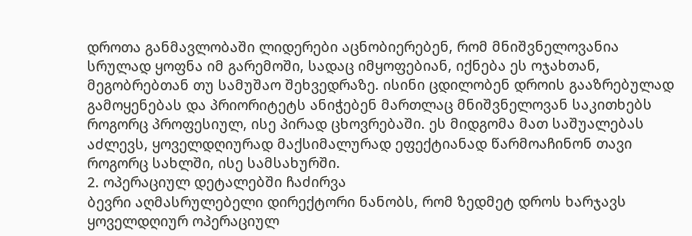დროთა განმავლობაში ლიდერები აცნობიერებენ, რომ მნიშვნელოვანია სრულად ყოფნა იმ გარემოში, სადაც იმყოფებიან, იქნება ეს ოჯახთან, მეგობრებთან თუ სამუშაო შეხვედრაზე. ისინი ცდილობენ დროის გააზრებულად გამოყენებას და პრიორიტეტს ანიჭებენ მართლაც მნიშვნელოვან საკითხებს როგორც პროფესიულ, ისე პირად ცხოვრებაში. ეს მიდგომა მათ საშუალებას აძლევს, ყოველდღიურად მაქსიმალურად ეფექტიანად წარმოაჩინონ თავი როგორც სახლში, ისე სამსახურში.
2. ოპერაციულ დეტალებში ჩაძირვა
ბევრი აღმასრულებელი დირექტორი ნანობს, რომ ზედმეტ დროს ხარჯავს ყოველდღიურ ოპერაციულ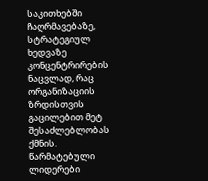საკითხებში ჩაღრმავებაზე, სტრატეგიულ ხედვაზე კონცენტრირების ნაცვლად, რაც ორგანიზაციის ზრდისთვის გაცილებით მეტ შესაძლებლობას ქმნის.
წარმატებული ლიდერები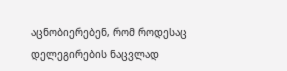აცნობიერებენ, რომ როდესაც დელეგირების ნაცვლად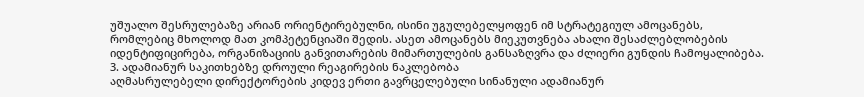უშუალო შესრულებაზე არიან ორიენტირებულნი, ისინი უგულებელყოფენ იმ სტრატეგიულ ამოცანებს, რომლებიც მხოლოდ მათ კომპეტენციაში შედის. ასეთ ამოცანებს მიეკუთვნება ახალი შესაძლებლობების იდენტიფიცირება, ორგანიზაციის განვითარების მიმართულების განსაზღვრა და ძლიერი გუნდის ჩამოყალიბება.
3. ადამიანურ საკითხებზე დროული რეაგირების ნაკლებობა
აღმასრულებელი დირექტორების კიდევ ერთი გავრცელებული სინანული ადამიანურ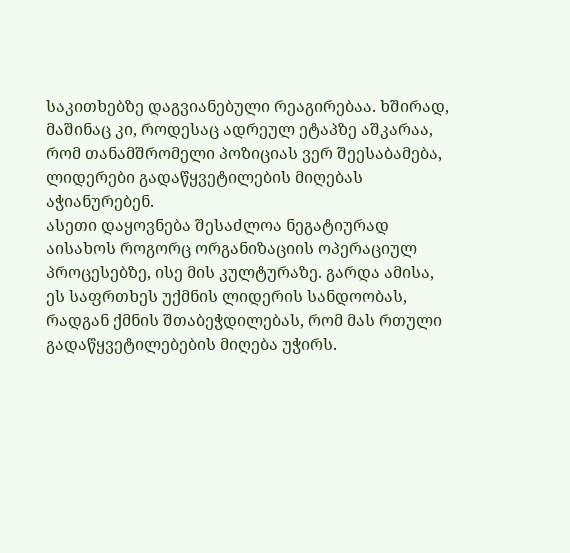საკითხებზე დაგვიანებული რეაგირებაა. ხშირად, მაშინაც კი, როდესაც ადრეულ ეტაპზე აშკარაა, რომ თანამშრომელი პოზიციას ვერ შეესაბამება, ლიდერები გადაწყვეტილების მიღებას აჭიანურებენ.
ასეთი დაყოვნება შესაძლოა ნეგატიურად აისახოს როგორც ორგანიზაციის ოპერაციულ პროცესებზე, ისე მის კულტურაზე. გარდა ამისა, ეს საფრთხეს უქმნის ლიდერის სანდოობას, რადგან ქმნის შთაბეჭდილებას, რომ მას რთული გადაწყვეტილებების მიღება უჭირს.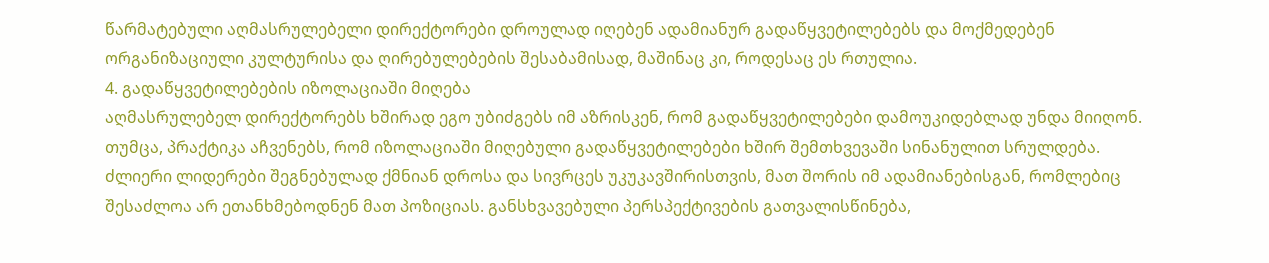წარმატებული აღმასრულებელი დირექტორები დროულად იღებენ ადამიანურ გადაწყვეტილებებს და მოქმედებენ ორგანიზაციული კულტურისა და ღირებულებების შესაბამისად, მაშინაც კი, როდესაც ეს რთულია.
4. გადაწყვეტილებების იზოლაციაში მიღება
აღმასრულებელ დირექტორებს ხშირად ეგო უბიძგებს იმ აზრისკენ, რომ გადაწყვეტილებები დამოუკიდებლად უნდა მიიღონ. თუმცა, პრაქტიკა აჩვენებს, რომ იზოლაციაში მიღებული გადაწყვეტილებები ხშირ შემთხვევაში სინანულით სრულდება.
ძლიერი ლიდერები შეგნებულად ქმნიან დროსა და სივრცეს უკუკავშირისთვის, მათ შორის იმ ადამიანებისგან, რომლებიც შესაძლოა არ ეთანხმებოდნენ მათ პოზიციას. განსხვავებული პერსპექტივების გათვალისწინება,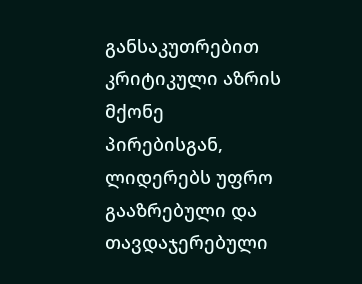განსაკუთრებით კრიტიკული აზრის მქონე პირებისგან, ლიდერებს უფრო გააზრებული და თავდაჯერებული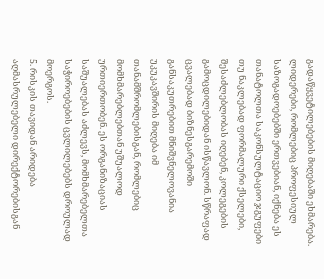გადაწყვეტილებების მიღებაში ეხმარება.
ლიდერები, რომლებიც პროფესიულ საზოგადოებებში ერთვებიან, იქნება ეს თანატოლთა საკონსულტაციო ჯგუფები თუ ნაკლებად ფორმალური ქსელები, შესაძლებლობას იღებენ, კოლეგების გამოცდილებიდან ისწავლონ. სწრაფად ცვალებად ბიზნესგარემოში განსაკუთრებით მნიშვნელოვანია უკუკავშირის მიღება იმ თანამშრომლებისგან, რომლებიც მომხმარებლებთან უშუალოდ ურთიერთობენ. ეს ორგანიზაციას საშუალებას აძლევს, მომხმარებელთა საჭიროებების ცვლილებებს დროულად მოერგოს.
5. რისკის თავიდან არიდება
აღმასრულებელი დირექტორებისგან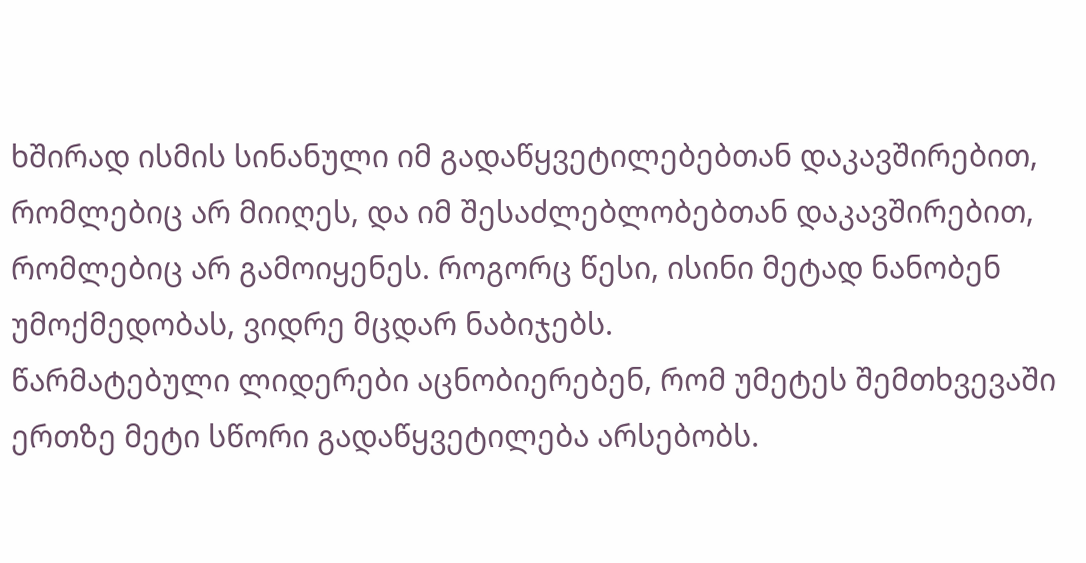ხშირად ისმის სინანული იმ გადაწყვეტილებებთან დაკავშირებით, რომლებიც არ მიიღეს, და იმ შესაძლებლობებთან დაკავშირებით, რომლებიც არ გამოიყენეს. როგორც წესი, ისინი მეტად ნანობენ უმოქმედობას, ვიდრე მცდარ ნაბიჯებს.
წარმატებული ლიდერები აცნობიერებენ, რომ უმეტეს შემთხვევაში ერთზე მეტი სწორი გადაწყვეტილება არსებობს.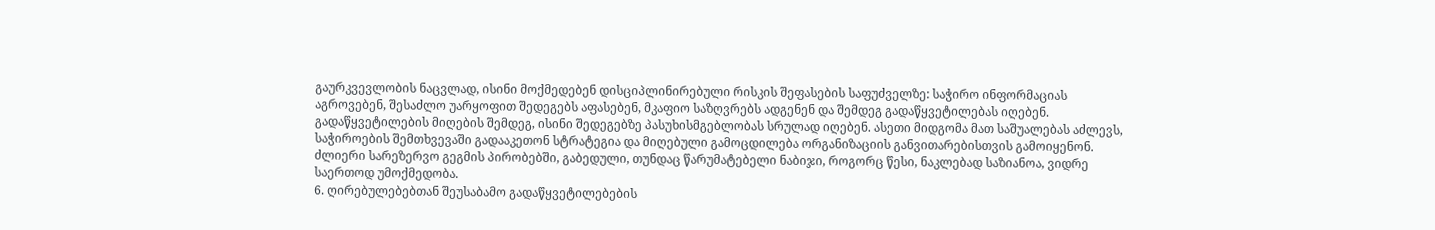გაურკვევლობის ნაცვლად, ისინი მოქმედებენ დისციპლინირებული რისკის შეფასების საფუძველზე: საჭირო ინფორმაციას აგროვებენ, შესაძლო უარყოფით შედეგებს აფასებენ, მკაფიო საზღვრებს ადგენენ და შემდეგ გადაწყვეტილებას იღებენ.
გადაწყვეტილების მიღების შემდეგ, ისინი შედეგებზე პასუხისმგებლობას სრულად იღებენ. ასეთი მიდგომა მათ საშუალებას აძლევს, საჭიროების შემთხვევაში გადააკეთონ სტრატეგია და მიღებული გამოცდილება ორგანიზაციის განვითარებისთვის გამოიყენონ. ძლიერი სარეზერვო გეგმის პირობებში, გაბედული, თუნდაც წარუმატებელი ნაბიჯი, როგორც წესი, ნაკლებად საზიანოა, ვიდრე საერთოდ უმოქმედობა.
6. ღირებულებებთან შეუსაბამო გადაწყვეტილებების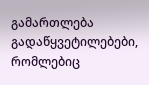გამართლება
გადაწყვეტილებები, რომლებიც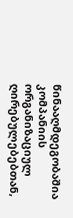წინააღმდეგობაშია კომპანიის ორგანიზაციულ ღირებულებებთან,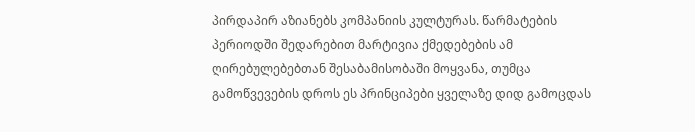პირდაპირ აზიანებს კომპანიის კულტურას. წარმატების პერიოდში შედარებით მარტივია ქმედებების ამ ღირებულებებთან შესაბამისობაში მოყვანა, თუმცა გამოწვევების დროს ეს პრინციპები ყველაზე დიდ გამოცდას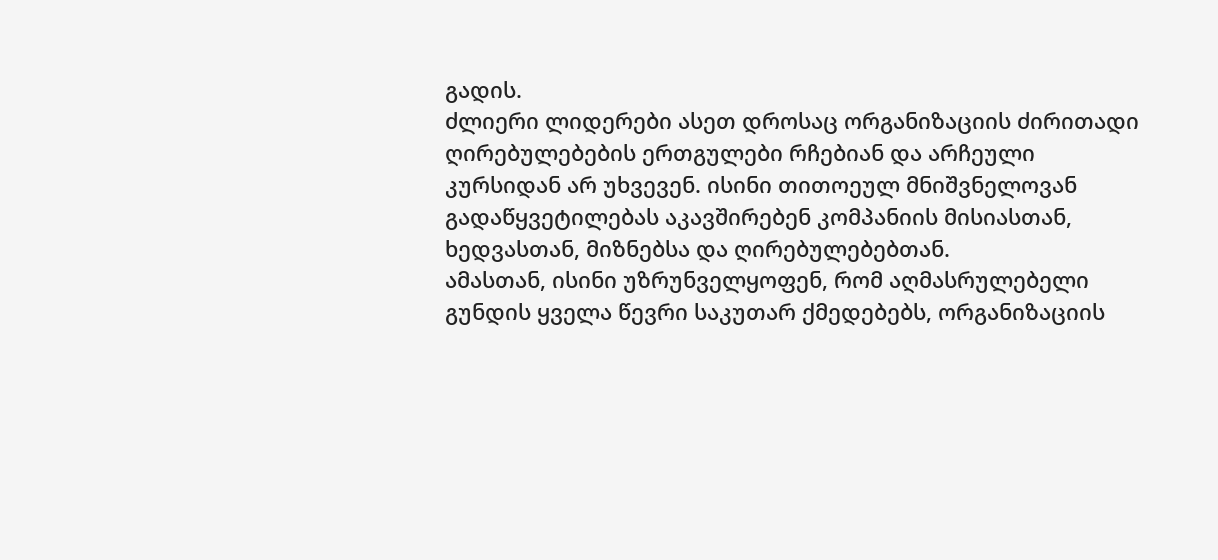გადის.
ძლიერი ლიდერები ასეთ დროსაც ორგანიზაციის ძირითადი ღირებულებების ერთგულები რჩებიან და არჩეული კურსიდან არ უხვევენ. ისინი თითოეულ მნიშვნელოვან გადაწყვეტილებას აკავშირებენ კომპანიის მისიასთან, ხედვასთან, მიზნებსა და ღირებულებებთან.
ამასთან, ისინი უზრუნველყოფენ, რომ აღმასრულებელი გუნდის ყველა წევრი საკუთარ ქმედებებს, ორგანიზაციის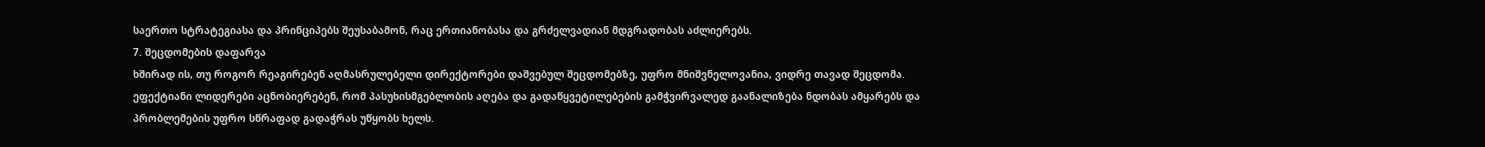საერთო სტრატეგიასა და პრინციპებს შეუსაბამონ, რაც ერთიანობასა და გრძელვადიან მდგრადობას აძლიერებს.
7. შეცდომების დაფარვა
ხშირად ის, თუ როგორ რეაგირებენ აღმასრულებელი დირექტორები დაშვებულ შეცდომებზე, უფრო მნიშვნელოვანია, ვიდრე თავად შეცდომა. ეფექტიანი ლიდერები აცნობიერებენ, რომ პასუხისმგებლობის აღება და გადაწყვეტილებების გამჭვირვალედ გაანალიზება ნდობას ამყარებს და პრობლემების უფრო სწრაფად გადაჭრას უწყობს ხელს.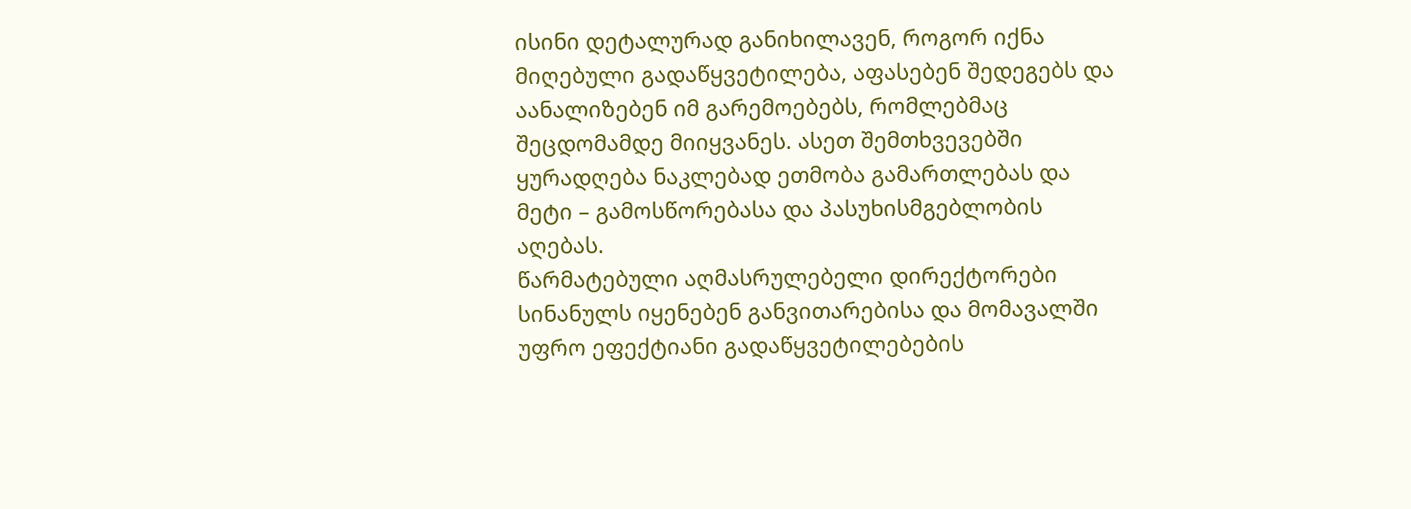ისინი დეტალურად განიხილავენ, როგორ იქნა მიღებული გადაწყვეტილება, აფასებენ შედეგებს და აანალიზებენ იმ გარემოებებს, რომლებმაც შეცდომამდე მიიყვანეს. ასეთ შემთხვევებში ყურადღება ნაკლებად ეთმობა გამართლებას და მეტი – გამოსწორებასა და პასუხისმგებლობის აღებას.
წარმატებული აღმასრულებელი დირექტორები სინანულს იყენებენ განვითარებისა და მომავალში უფრო ეფექტიანი გადაწყვეტილებების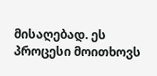მისაღებად. ეს პროცესი მოითხოვს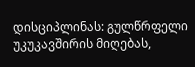დისციპლინას: გულწრფელი უკუკავშირის მიღებას,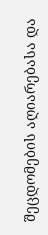შეცდომების აღიარებასა და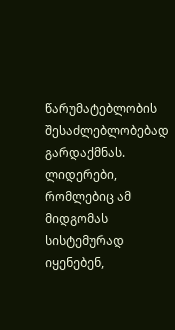წარუმატებლობის შესაძლებლობებად გარდაქმნას.
ლიდერები, რომლებიც ამ მიდგომას სისტემურად იყენებენ,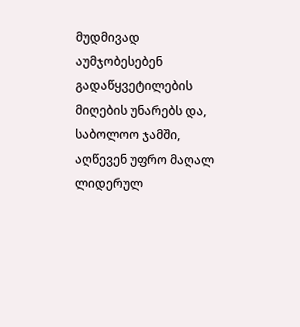მუდმივად აუმჯობესებენ გადაწყვეტილების მიღების უნარებს და, საბოლოო ჯამში, აღწევენ უფრო მაღალ ლიდერულ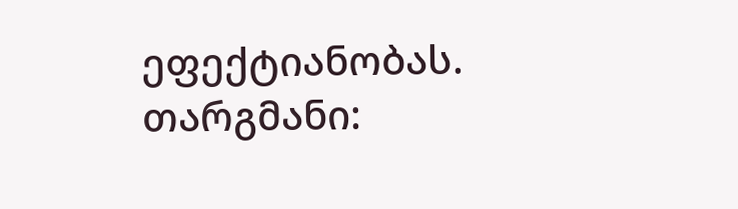ეფექტიანობას.
თარგმანი: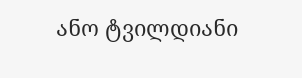ანო ტვილდიანი